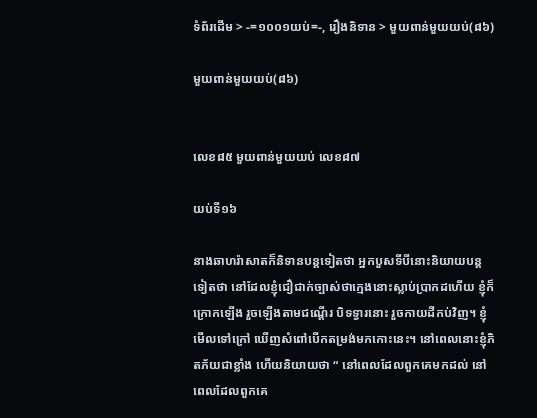ទំព័រដើម > -=១០០១យប់=-, រឿងនិទាន > មួយពាន់មួយយប់(៨៦)

មួយពាន់មួយយប់(៨៦)


លេខ៨៥ មួយពាន់មួយយប់ លេខ៨៧

យប់ទី១៦

នាងឆាហរ៉ាសាតក៏និទានបន្តទៀតថា អ្នកបួសទីបីនោះនិយាយបន្តទៀតថា នៅដែលខ្ញុំជឿជាក់ច្បាស់ថាក្មេងនោះស្លាប់ប្រាកដហើយ ខ្ញុំក៏ក្រោកឡើង រួចឡើងតាមជណ្តើរ បិទទ្វារនោះ រួចកាយដីកប់វិញ។ ខ្ញុំមើលទៅក្រៅ ឃើញសំពៅបើកតម្រង់មកកោះនេះ។ នៅពេលនោះខ្ញុំភិតភ័យជាខ្លាំង ហើយនិយាយថា “ នៅពេលដែលពួកគេមកដល់ នៅពេលដែលពួកគេ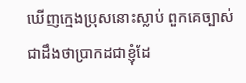ឃើញក្មេងប្រុសនោះស្លាប់ ពួកគេច្បាស់ជាដឹងថាប្រាកដជាខ្ញុំដែ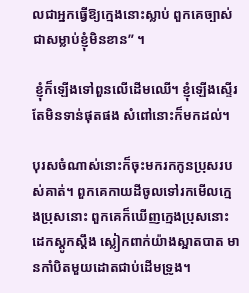លជាអ្នកធ្វើឱ្យក្មេងនោះស្លាប់ ពួកគេច្បាស់ជាសម្លាប់ខ្ញុំមិនខាន” ។

 ខ្ញុំក៏ឡើងទៅពួនលើដើមឈើ។ ខ្ញុំឡើងស្ទើរតែមិនទាន់ផុតផង សំពៅនោះក៏មកដល់។

បុរសចំណាស់នោះក៏ចុះមករកកូនប្រុសរបស់គាត់។ ពួកគេកាយដីចូលទៅរកមើលក្មេងប្រុសនោះ ពួកគេក៏ឃើញក្មេងប្រុសនោះដេកស្តូកស្តឹង ស្លៀកពាក់យ៉ាងស្អាតបាត មានកាំបិតមួយដោតជាប់ដើមទ្រូង។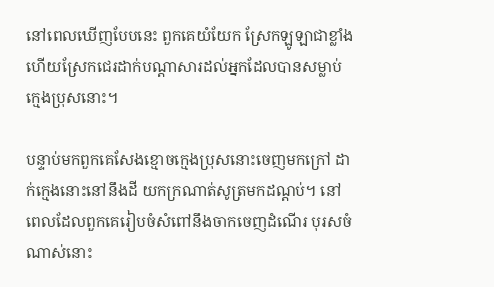នៅពេលឃើញបែបនេះ ពួកគេយំយែក ស្រែកឡូឡាជាខ្លាំង ហើយស្រែកជេរដាក់បណ្តាសារដល់អ្នកដែលបានសម្លាប់ក្មេងប្រុសនោះ។

បន្ទាប់មកពួកគេសែងខ្មោចក្មេងប្រុសនោះចេញមកក្រៅ ដាក់ក្មេងនោះនៅនឹងដី យកក្រណាត់សូត្រមកដណ្តប់។ នៅពេលដែលពួកគេរៀបចំសំពៅនឹងចាកចេញដំណើរ បុរសចំណាស់នោះ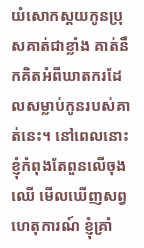យំសោកស្តយកូនប្រុសគាត់ជាខ្លាំង គាត់នឹកគិតអំពីឃាតករដែលសម្លាប់កូនរបស់គាត់នេះ។ នៅពេលនោះខ្ញុំកំពុងតែពួនលើចុងឈើ មើលឃើញសព្វហេតុការណ៍ ខ្ញុំគ្រាំ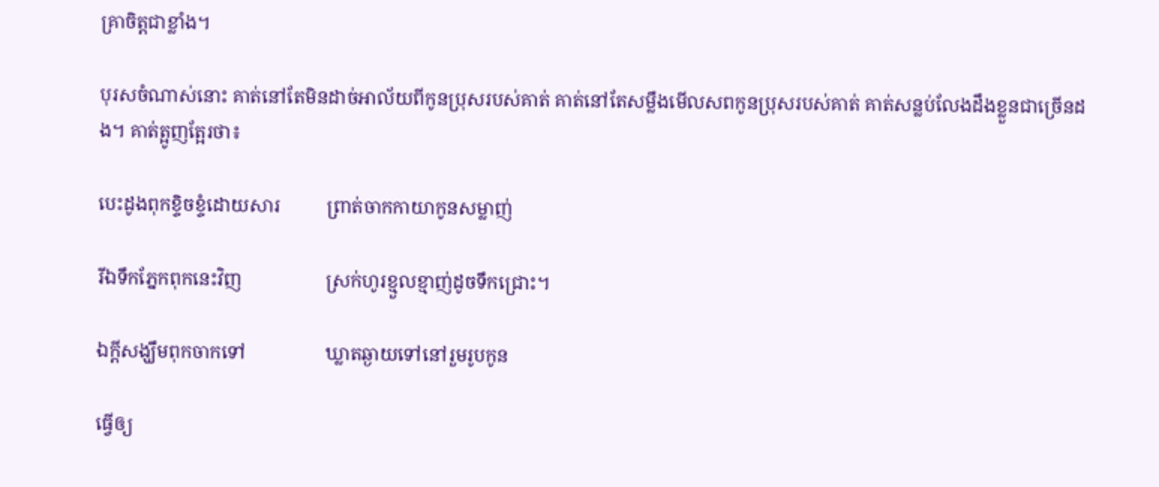គ្រាចិត្តជាខ្លាំង។

បុរសចំណាស់នោះ គាត់នៅតែមិនដាច់អាល័យពីកូនប្រុសរបស់គាត់ គាត់នៅតែសម្លឹងមើលសពកូនប្រុសរបស់គាត់ គាត់សន្លប់លែងដឹងខ្លួនជាច្រើនដង។ គាត់ត្អូញត្អែរថា៖

បេះដូងពុកខ្ទិចខ្ទំដោយសារ          ព្រាត់ចាកកាយាកូនសម្លាញ់

រីឯទឹកភ្នែកពុកនេះវិញ                  ស្រក់ហូរខ្មួលខ្មាញ់ដូចទឹកជ្រោះ។

ឯក្តីសង្ឃឹមពុកចាកទៅ                 ឃ្លាតឆ្ងាយទៅនៅរួមរូបកូន

ធ្វើឲ្យ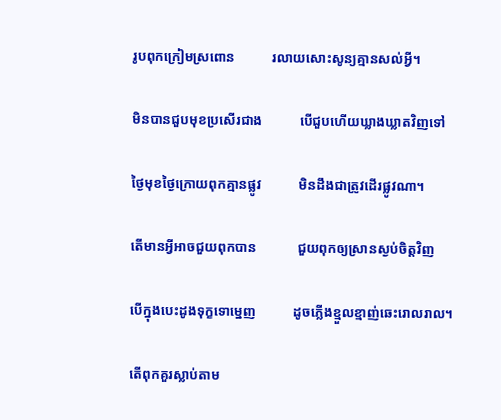រូបពុកក្រៀមស្រពោន           រលាយសោះសូន្យគ្មានសល់អ្វី។

មិនបានជួបមុខប្រសើរជាង           បើជួបហើយឃ្លាងឃ្លាតវិញទៅ

ថ្ងៃមុខថ្ងៃក្រោយពុកគ្មានផ្លូវ           មិនដឹងជាត្រូវដើរផ្លូវណា។

តើមានអ្វីអាចជួយពុកបាន            ជួយពុកឲ្យស្រានស្ងប់ចិត្តវិញ

បើក្នុងបេះដូងទុក្ខទោម្នេញ           ដូចភ្លើងខ្មួលខ្មាញ់ឆេះរោលរាល។

តើពុកគួរស្លាប់តាម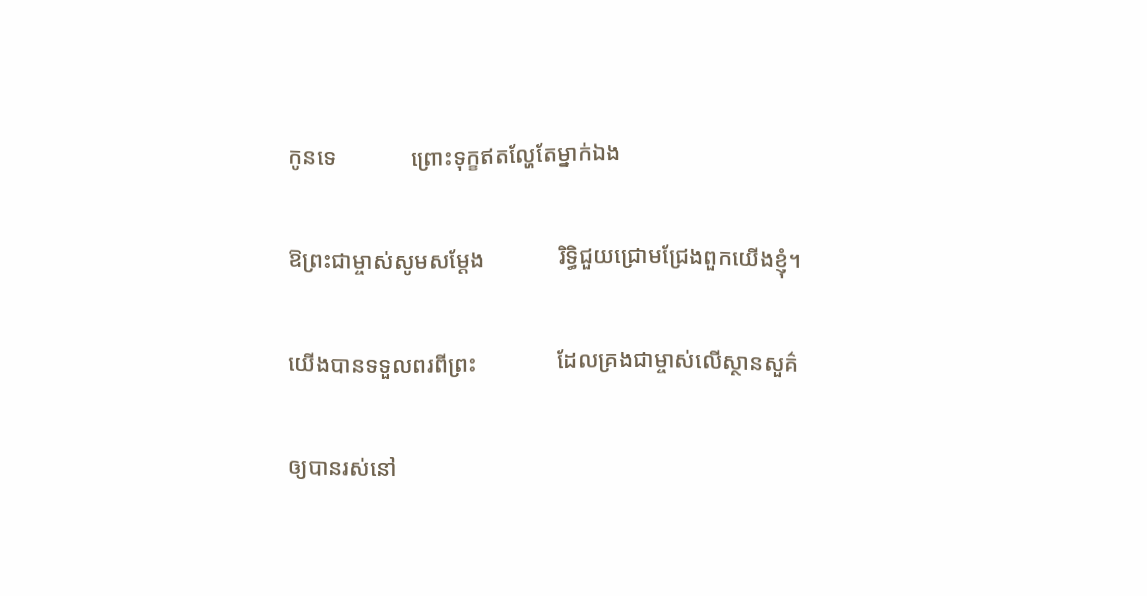កូនទេ             ព្រោះទុក្ខឥតល្ហែតែម្នាក់ឯង

ឱព្រះជាម្ចាស់សូមសម្តែង             រិទ្ធិជួយជ្រោមជ្រែងពួកយើងខ្ញុំ។

យើងបានទទួលពរពីព្រះ              ដែលគ្រងជាម្ចាស់លើស្ថានសួគ៌

ឲ្យបានរស់នៅ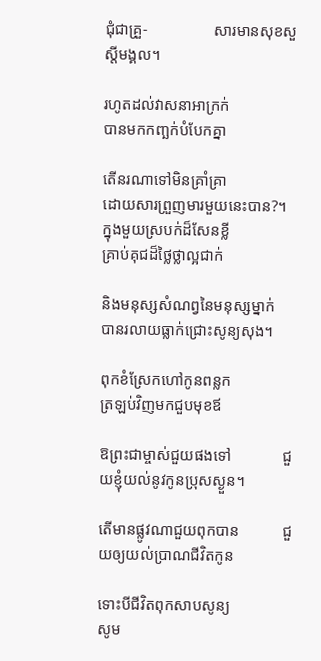ជុំជាគ្រួ-                 សារមានសុខសួស្តីមង្គល។

រហូតដល់វាសនាអាក្រក់              បានមកកញ្ឆក់បំបែកគ្នា

តើនរណាទៅមិនគ្រាំគ្រា              ដោយសារព្រួញមារមួយនេះបាន?។
ក្នុងមួយស្របក់ដ៏សែនខ្លី              គ្រាប់គុជដ៏ថ្លៃថ្លាល្អជាក់

និងមនុស្សសំណព្វនៃមនុស្សម្នាក់  បានរលាយធ្លាក់ជ្រោះសូន្យសុង។

ពុកខំស្រែកហៅកូនពន្លក             ត្រឡប់វិញមកជួបមុខឪ

ឱព្រះជាម្ចាស់ជួយផងទៅ             ជួយខ្ញុំយល់នូវកូនប្រុសស្ងួន។

តើមានផ្លូវណាជួយពុកបាន           ជួយឲ្យយល់ប្រាណជីវិតកូន

ទោះបីជីវិតពុកសាបសូន្យ             សូម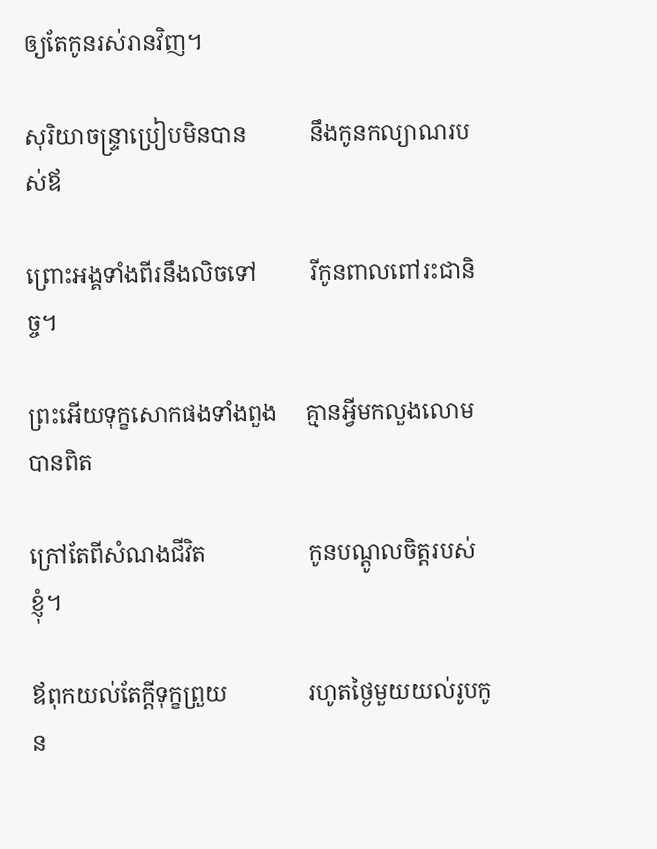ឲ្យតែកូនរស់រានវិញ។

សុរិយាចន្ទ្រាប្រៀបមិនបាន           នឹងកូនកល្យាណរបស់ឪ

ព្រោះអង្គទាំងពីរនឹងលិចទៅ         រីកូនពាលពៅរះជានិច្ច។

ព្រះអើយទុក្ខសោកផងទាំងពួង     គ្មានអ្វីមកលួងលោមបានពិត

ក្រៅតែពីសំណងជីវិត                  កូនបណ្តូលចិត្តរបស់ខ្ញុំ។

ឪពុកយល់តែក្តីទុក្ខព្រួយ              រហូតថ្ងៃមួយយល់រូបកូន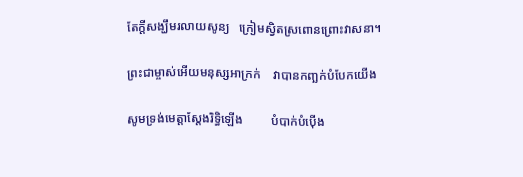តែក្តីសង្ឃឹមរលាយសូន្យ   ក្រៀមស្វិតស្រពោនព្រោះវាសនា។

ព្រះជាម្ចាស់អើយមនុស្សអាក្រក់    វាបានកញ្ឆក់បំបែកយើង

សូមទ្រង់មេត្តាស្តែងរិទ្ធិឡើង         បំបាក់បំប៉ើង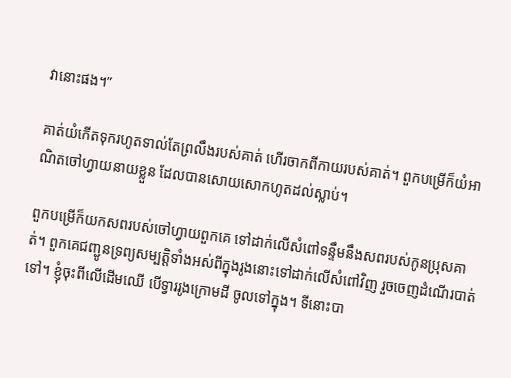វានោះផង។”

គាត់យំកើតទុករហូតទាល់តែព្រលឹងរបស់គាត់ ហើរចាកពីកាយរបស់គាត់។ ពួកបម្រើក៏យំអាណិតចៅហ្វាយនាយខ្លួន ដែលបានសោយសោកហូតដល់ស្លាប់។

ពួកបម្រើក៏យកសពរបស់ចៅហ្វាយពួកគេ ទៅដាក់លើសំពៅទន្ទឹមនឹងសពរបស់កូនប្រុសគាត់។ ពួកគេជញ្ជូនទ្រព្យសម្បត្តិទាំងអស់ពីក្នុងរូងនោះទៅដាក់លើសំពៅវិញ រួចចេញដំណើរបាត់ទៅ។ ខ្ញុំចុះពីលើដើមឈើ បើទ្វាររូងក្រោមដី ចូលទៅក្នុង។ ទីនោះបា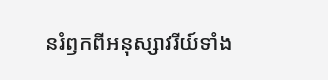នរំឭកពីអនុស្សាវរីយ៍ទាំង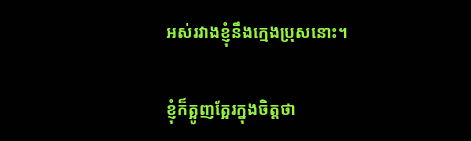អស់រវាងខ្ញុំនឹងក្មេងប្រុសនោះ។

ខ្ញុំក៏ត្អូញត្អែរក្នុងចិត្តថា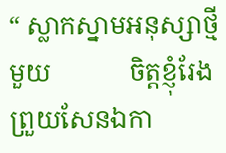“ ស្លាកស្នាមអនុស្សាថ្មីមួយ            ចិត្តខ្ញុំរែងព្រួយសែនឯកា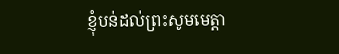ខ្ញុំបន់ដល់ព្រះសូមមេត្តា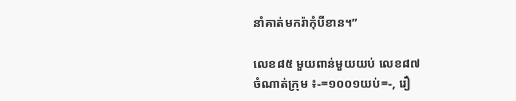នាំគាត់មករ៉ាកុំបីខាន។”

លេខ៨៥ មួយពាន់មួយយប់ លេខ៨៧
ចំណាត់ក្រុម ៖-=១០០១យប់=-, រឿ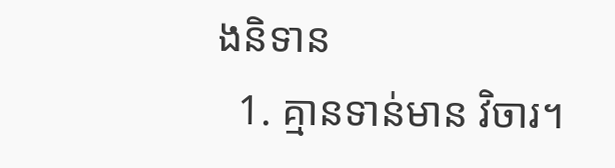ងនិទាន
  1. គ្មានទាន់មាន វិចារ។